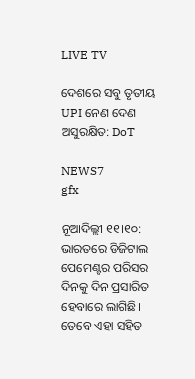LIVE TV

ଦେଶରେ ସବୁ ତୃତୀୟ UPI ନେଣ ଦେଣ ଅସୁରକ୍ଷିତ: DoT

NEWS7
gfx

ନୂଆଦିଲ୍ଲୀ ୧୧।୧୦: ଭାରତରେ ଡିଜିଟାଲ ପେମେଣ୍ଟର ପରିସର ଦିନକୁ ଦିନ ପ୍ରସାରିତ ହେବାରେ ଲାଗିଛି। ତେବେ ଏହା ସହିତ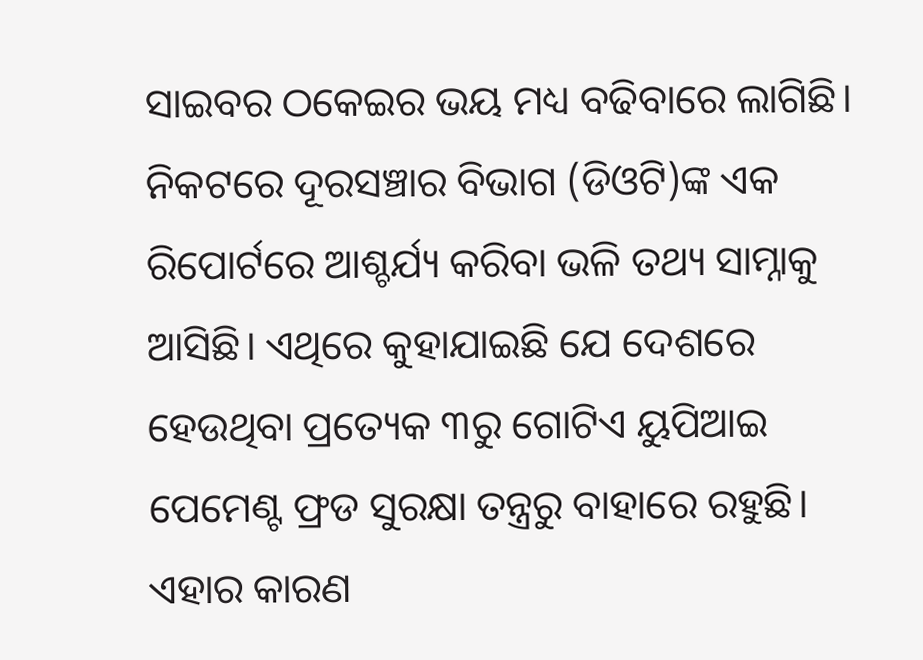ସାଇବର ଠକେଇର ଭୟ ମଧ୍ୟ ବଢିବାରେ ଲାଗିଛି। ନିକଟରେ ଦୂରସଞ୍ଚାର ବିଭାଗ (ଡିଓଟି)ଙ୍କ ଏକ ରିପୋର୍ଟରେ ଆଶ୍ଚର୍ଯ୍ୟ କରିବା ଭଳି ତଥ୍ୟ ସାମ୍ନାକୁ ଆସିଛି। ଏଥିରେ କୁହାଯାଇଛି ଯେ ଦେଶରେ ହେଉଥିବା ପ୍ରତ୍ୟେକ ୩ରୁ ଗୋଟିଏ ୟୁପିଆଇ ପେମେଣ୍ଟ ଫ୍ରଡ ସୁରକ୍ଷା ତନ୍ତ୍ରରୁ ବାହାରେ ରହୁଛି। ଏହାର କାରଣ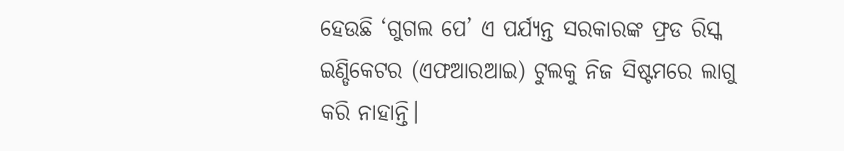ହେଉଛି ‘ଗୁଗଲ ପେ’ ଏ ପର୍ଯ୍ୟନ୍ତ ସରକାରଙ୍କ ଫ୍ରଡ ରିସ୍କ ଇଣ୍ଡିକେଟର (ଏଫଆରଆଇ) ଟୁଲକୁ ନିଜ ସିଷ୍ଟମରେ ଲାଗୁ କରି ନାହାନ୍ତି।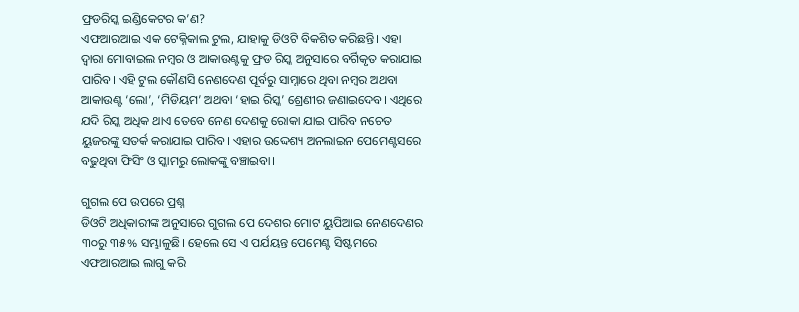ଫ୍ରଡରିସ୍କ ଇଣ୍ଡିକେଟର କ’ଣ?
ଏଫଆରଆଇ ଏକ ଟେକ୍ନିକାଲ ଟୁଲ, ଯାହାକୁ ଡିଓଟି ବିକଶିତ କରିଛନ୍ତି। ଏହା ଦ୍ୱାରା ମୋବାଇଲ ନମ୍ବର ଓ ଆକାଉଣ୍ଟକୁ ଫ୍ରଡ ରିସ୍କ ଅନୁସାରେ ବର୍ଗିକୃତ କରାଯାଇ ପାରିବ। ଏହି ଟୁଲ କୌଣସି ନେଣଦେଣ ପୂର୍ବରୁ ସାମ୍ନାରେ ଥିବା ନମ୍ବର ଅଥବା ଆକାଉଣ୍ଟ ‘ଲୋ’, ‘ମିଡିୟମ’ ଅଥବା ‘ହାଇ ରିସ୍କ’ ଶ୍ରେଣୀର ଜଣାଇଦେବ। ଏଥିରେ ଯଦି ରିସ୍କ ଅଧିକ ଥାଏ ତେବେ ନେଣ ଦେଣକୁ ରୋକା ଯାଇ ପାରିବ ନଚେତ ୟୁଜରଙ୍କୁ ସତର୍କ କରାଯାଇ ପାରିବ। ଏହାର ଉଦ୍ଦେଶ୍ୟ ଅନଲାଇନ ପେମେଣ୍ଟସରେ ବଢୁଥିବା ଫିସିଂ ଓ ସ୍କାମରୁ ଲୋକଙ୍କୁ ବଞ୍ଚାଇବା।

ଗୁଗଲ ପେ ଉପରେ ପ୍ରଶ୍ନ
ଡିଓଟି ଅଧିକାରୀଙ୍କ ଅନୁସାରେ ଗୁଗଲ ପେ ଦେଶର ମୋଟ ୟୁପିଆଇ ନେଣଦେଣର ୩୦ରୁ ୩୫% ସମ୍ଭାଳୁଛି। ହେଲେ ସେ ଏ ପର୍ଯୟନ୍ତ ପେମେଣ୍ଟ ସିଷ୍ଟମରେ ଏଫଆରଆଇ ଲାଗୁ କରି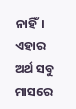ନାହିଁ। ଏହାର ଅର୍ଥ ସବୁ ମାସରେ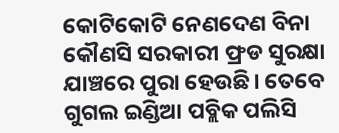କୋଟିକୋଟି ନେଣଦେଣ ବିନା କୌଣସି ସରକାରୀ ଫ୍ରଡ ସୁରକ୍ଷା ଯାଞ୍ଚରେ ପୁରା ହେଉଛି। ତେବେ ଗୁଗଲ ଇଣ୍ଡିଆ ପବ୍ଲିକ ପଲିସି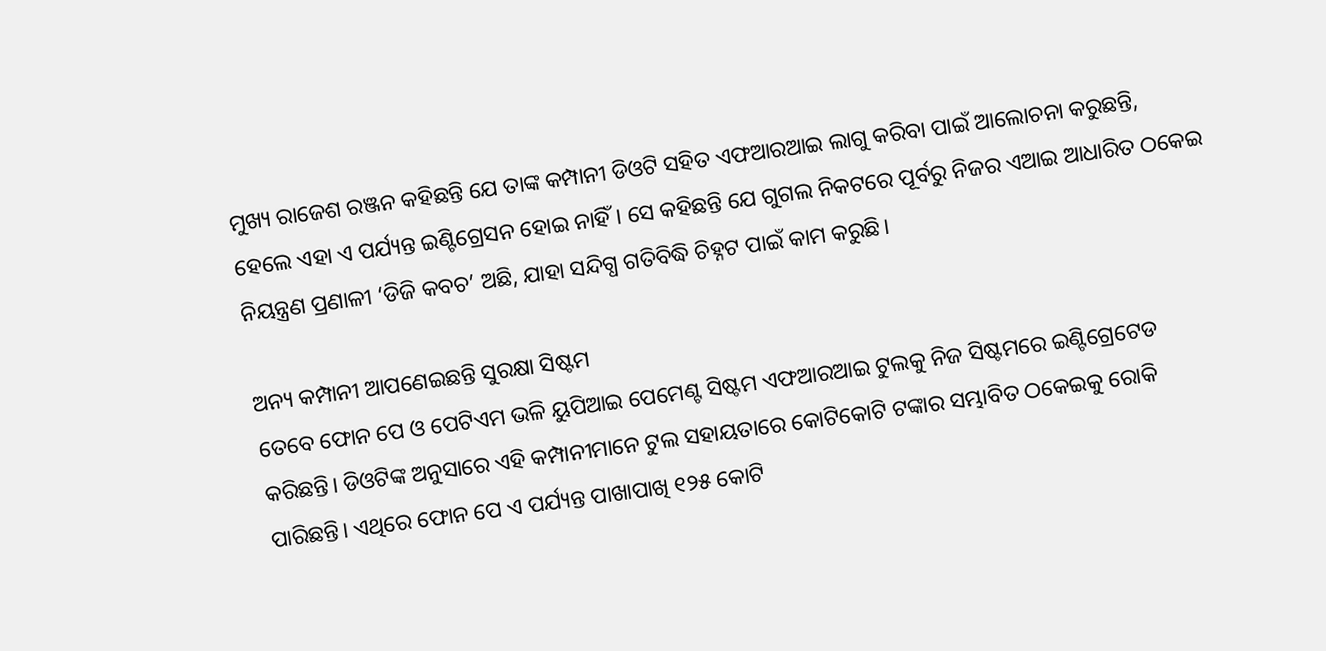ମୁଖ୍ୟ ରାଜେଶ ରଞ୍ଜନ କହିଛନ୍ତି ଯେ ତାଙ୍କ କମ୍ପାନୀ ଡିଓଟି ସହିତ ଏଫଆରଆଇ ଲାଗୁ କରିବା ପାଇଁ ଆଲୋଚନା କରୁଛନ୍ତି, ହେଲେ ଏହା ଏ ପର୍ଯ୍ୟନ୍ତ ଇଣ୍ଟିଗ୍ରେସନ ହୋଇ ନାହିଁ। ସେ କହିଛନ୍ତି ଯେ ଗୁଗଲ ନିକଟରେ ପୂର୍ବରୁ ନିଜର ଏଆଇ ଆଧାରିତ ଠକେଇ ନିୟନ୍ତ୍ରଣ ପ୍ରଣାଳୀ ‘ଡିଜି କବଚ’ ଅଛି, ଯାହା ସନ୍ଦିଗ୍ଧ ଗତିବିଦ୍ଧି ଚିହ୍ନଟ ପାଇଁ କାମ କରୁଛି।

ଅନ୍ୟ କମ୍ପାନୀ ଆପଣେଇଛନ୍ତି ସୁରକ୍ଷା ସିଷ୍ଟମ
ତେବେ ଫୋନ ପେ ଓ ପେଟିଏମ ଭଳି ୟୁପିଆଇ ପେମେଣ୍ଟ ସିଷ୍ଟମ ଏଫଆରଆଇ ଟୁଲକୁ ନିଜ ସିଷ୍ଟମରେ ଇଣ୍ଟିଗ୍ରେଟେଡ କରିଛନ୍ତି। ଡିଓଟିଙ୍କ ଅନୁସାରେ ଏହି କମ୍ପାନୀମାନେ ଟୁଲ ସହାୟତାରେ କୋଟିକୋଟି ଟଙ୍କାର ସମ୍ଭାବିତ ଠକେଇକୁ ରୋକି ପାରିଛନ୍ତି। ଏଥିରେ ଫୋନ ପେ ଏ ପର୍ଯ୍ୟନ୍ତ ପାଖାପାଖି ୧୨୫ କୋଟି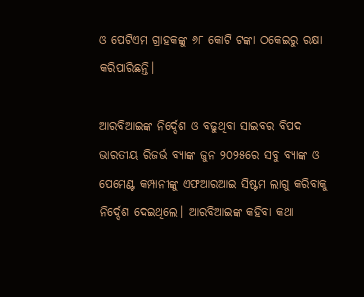ଓ ପେଟିଏମ ଗ୍ରାହକଙ୍କୁ ୬୮ କୋଟି ଟଙ୍କା ଠକେଇରୁ ରକ୍ଷା କରିପାରିଛନ୍ତି।

ଆରବିଆଇଙ୍କ ନିର୍ଦ୍ଦେଶ ଓ ବଢୁଥିବା ସାଇବର ବିପଦ
ଭାରତୀୟ ରିଜର୍ଭ ବ୍ୟାଙ୍କ ଜୁନ ୨୦୨୫ରେ ସବୁ ବ୍ୟାଙ୍କ ଓ ପେମେଣ୍ଟ କମ୍ପାନୀଙ୍କୁ ଏଫଆରଆଇ ସିଷ୍ଟମ ଲାଗୁ କରିବାକୁ ନିର୍ଦ୍ଦେଶ ଦେଇଥିଲେ। ଆରବିଆଇଙ୍କ କହିବା କଥା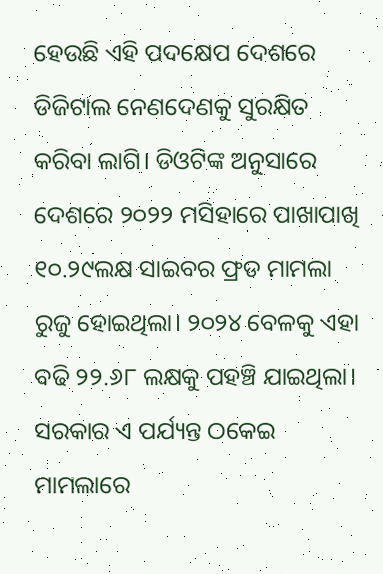ହେଉଛି ଏହି ପଦକ୍ଷେପ ଦେଶରେ ଡିଜିଟାଲ ନେଣଦେଣକୁ ସୁରକ୍ଷିତ କରିବା ଲାଗି। ଡିଓଟିଙ୍କ ଅନୁସାରେ ଦେଶରେ ୨୦୨୨ ମସିହାରେ ପାଖାପାଖି ୧୦.୨୯ଲକ୍ଷ ସାଇବର ଫ୍ରଡ ମାମଲା ରୁଜୁ ହୋଇଥିଲା। ୨୦୨୪ ବେଳକୁ ଏହା ବଢି ୨୨.୬୮ ଲକ୍ଷକୁ ପହଞ୍ଚି ଯାଇଥିଲା। ସରକାର ଏ ପର୍ଯ୍ୟନ୍ତ ଠକେଇ ମାମଲାରେ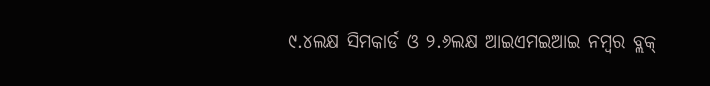୯.୪ଲକ୍ଷ ସିମକାର୍ଡ ଓ ୨.୬ଲକ୍ଷ ଆଇଏମଇଆଇ ନମ୍ବର ବ୍ଲକ୍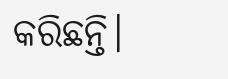କରିଛନ୍ତି।